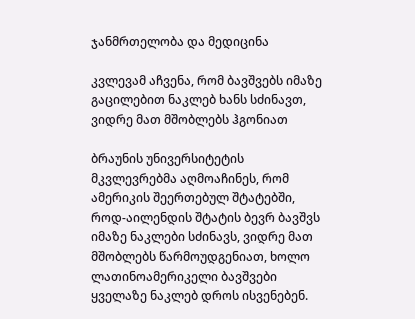ჯანმრთელობა და მედიცინა

კვლევამ აჩვენა, რომ ბავშვებს იმაზე გაცილებით ნაკლებ ხანს სძინავთ, ვიდრე მათ მშობლებს ჰგონიათ

ბრაუნის უნივერსიტეტის მკვლევრებმა აღმოაჩინეს, რომ ამერიკის შეერთებულ შტატებში, როდ-აილენდის შტატის ბევრ ბავშვს იმაზე ნაკლები სძინავს, ვიდრე მათ მშობლებს წარმოუდგენიათ, ხოლო ლათინოამერიკელი ბავშვები ყველაზე ნაკლებ დროს ისვენებენ.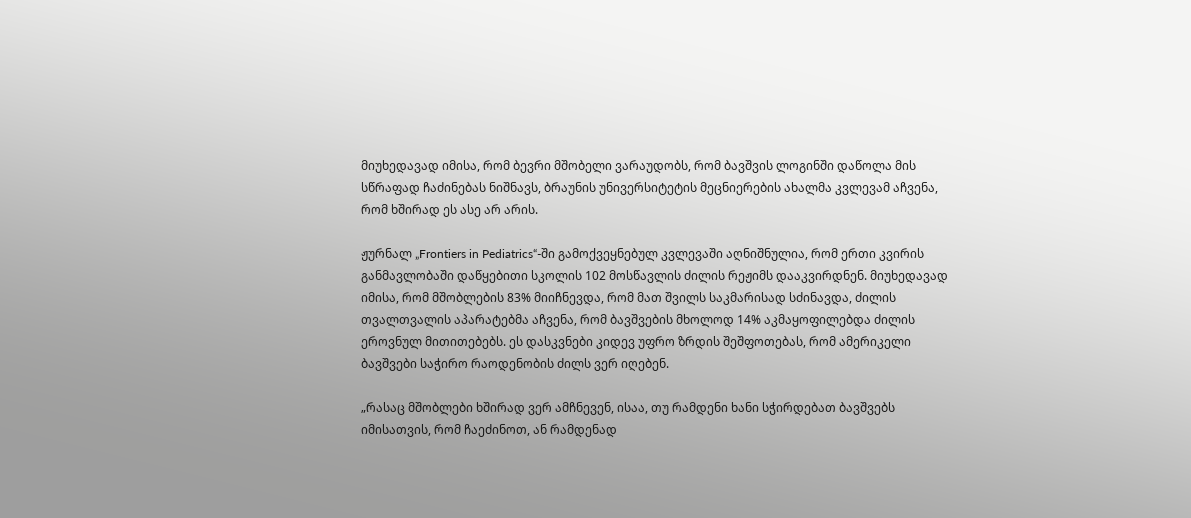მიუხედავად იმისა, რომ ბევრი მშობელი ვარაუდობს, რომ ბავშვის ლოგინში დაწოლა მის სწრაფად ჩაძინებას ნიშნავს, ბრაუნის უნივერსიტეტის მეცნიერების ახალმა კვლევამ აჩვენა, რომ ხშირად ეს ასე არ არის.

ჟურნალ „Frontiers in Pediatrics“-ში გამოქვეყნებულ კვლევაში აღნიშნულია, რომ ერთი კვირის განმავლობაში დაწყებითი სკოლის 102 მოსწავლის ძილის რეჟიმს დააკვირდნენ. მიუხედავად იმისა, რომ მშობლების 83% მიიჩნევდა, რომ მათ შვილს საკმარისად სძინავდა, ძილის თვალთვალის აპარატებმა აჩვენა, რომ ბავშვების მხოლოდ 14% აკმაყოფილებდა ძილის ეროვნულ მითითებებს. ეს დასკვნები კიდევ უფრო ზრდის შეშფოთებას, რომ ამერიკელი ბავშვები საჭირო რაოდენობის ძილს ვერ იღებენ.

„რასაც მშობლები ხშირად ვერ ამჩნევენ, ისაა, თუ რამდენი ხანი სჭირდებათ ბავშვებს იმისათვის, რომ ჩაეძინოთ, ან რამდენად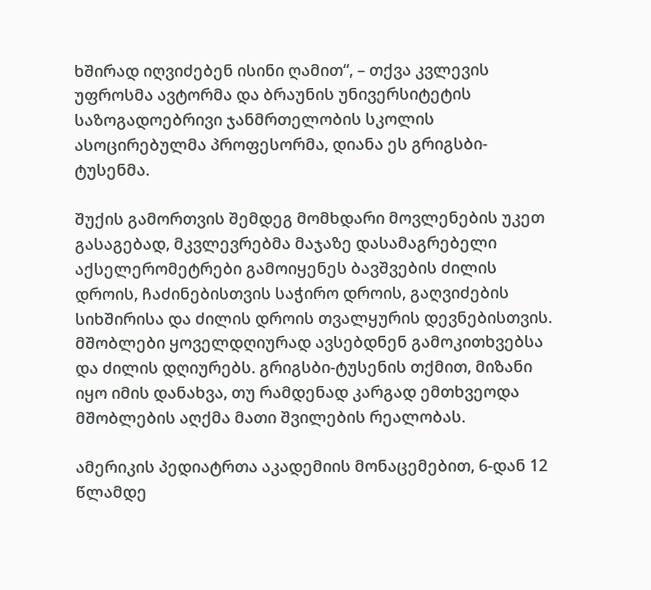ხშირად იღვიძებენ ისინი ღამით“, – თქვა კვლევის უფროსმა ავტორმა და ბრაუნის უნივერსიტეტის საზოგადოებრივი ჯანმრთელობის სკოლის ასოცირებულმა პროფესორმა, დიანა ეს გრიგსბი-ტუსენმა.

შუქის გამორთვის შემდეგ მომხდარი მოვლენების უკეთ გასაგებად, მკვლევრებმა მაჯაზე დასამაგრებელი აქსელერომეტრები გამოიყენეს ბავშვების ძილის დროის, ჩაძინებისთვის საჭირო დროის, გაღვიძების სიხშირისა და ძილის დროის თვალყურის დევნებისთვის. მშობლები ყოველდღიურად ავსებდნენ გამოკითხვებსა და ძილის დღიურებს. გრიგსბი-ტუსენის თქმით, მიზანი იყო იმის დანახვა, თუ რამდენად კარგად ემთხვეოდა მშობლების აღქმა მათი შვილების რეალობას.

ამერიკის პედიატრთა აკადემიის მონაცემებით, 6-დან 12 წლამდე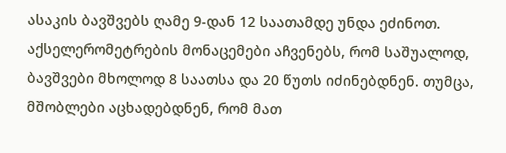ასაკის ბავშვებს ღამე 9-დან 12 საათამდე უნდა ეძინოთ. აქსელერომეტრების მონაცემები აჩვენებს, რომ საშუალოდ, ბავშვები მხოლოდ 8 საათსა და 20 წუთს იძინებდნენ. თუმცა, მშობლები აცხადებდნენ, რომ მათ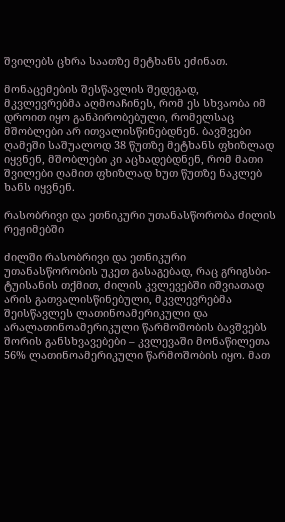შვილებს ცხრა საათზე მეტხანს ეძინათ.

მონაცემების შესწავლის შედეგად, მკვლევრებმა აღმოაჩინეს, რომ ეს სხვაობა იმ დროით იყო განპირობებული, რომელსაც მშობლები არ ითვალისწინებდნენ. ბავშვები ღამეში საშუალოდ 38 წუთზე მეტხანს ფხიზლად იყვნენ, მშობლები კი აცხადებდნენ, რომ მათი შვილები ღამით ფხიზლად ხუთ წუთზე ნაკლებ ხანს იყვნენ.

რასობრივი და ეთნიკური უთანასწორობა ძილის რეჟიმებში

ძილში რასობრივი და ეთნიკური უთანასწორობის უკეთ გასაგებად, რაც გრიგსბი-ტუისანის თქმით, ძილის კვლევებში იშვიათად არის გათვალისწინებული, მკვლევრებმა შეისწავლეს ლათინოამერიკული და არალათინოამერიკული წარმოშობის ბავშვებს შორის განსხვავებები – კვლევაში მონაწილეთა 56% ლათინოამერიკული წარმოშობის იყო. მათ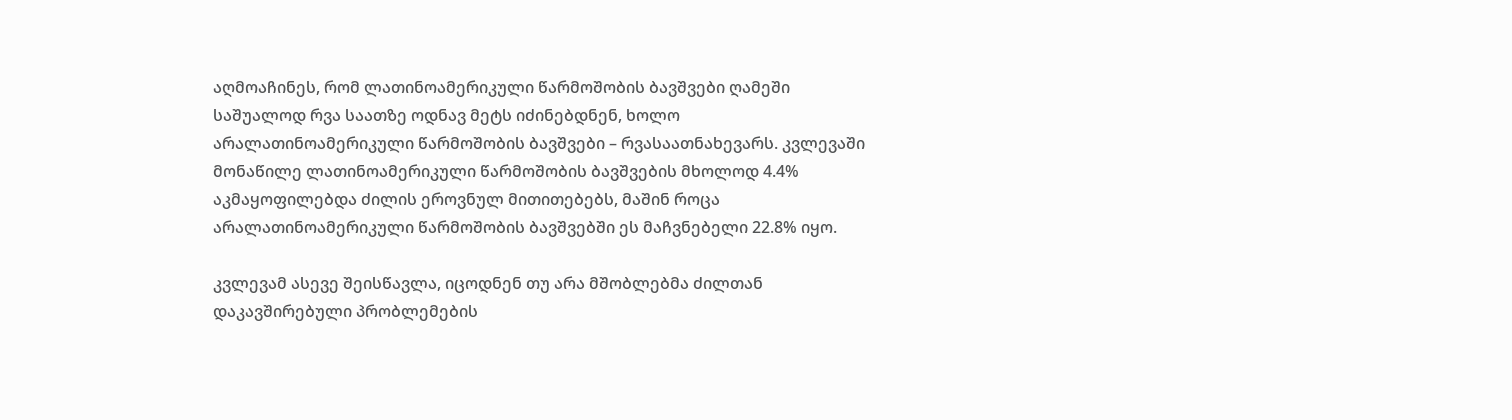აღმოაჩინეს, რომ ლათინოამერიკული წარმოშობის ბავშვები ღამეში საშუალოდ რვა საათზე ოდნავ მეტს იძინებდნენ, ხოლო არალათინოამერიკული წარმოშობის ბავშვები – რვასაათნახევარს. კვლევაში მონაწილე ლათინოამერიკული წარმოშობის ბავშვების მხოლოდ 4.4% აკმაყოფილებდა ძილის ეროვნულ მითითებებს, მაშინ როცა არალათინოამერიკული წარმოშობის ბავშვებში ეს მაჩვნებელი 22.8% იყო.

კვლევამ ასევე შეისწავლა, იცოდნენ თუ არა მშობლებმა ძილთან დაკავშირებული პრობლემების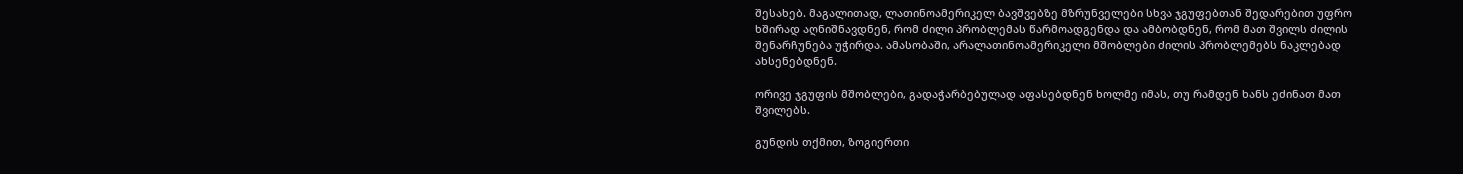შესახებ. მაგალითად, ლათინოამერიკელ ბავშვებზე მზრუნველები სხვა ჯგუფებთან შედარებით უფრო ხშირად აღნიშნავდნენ, რომ ძილი პრობლემას წარმოადგენდა და ამბობდნენ, რომ მათ შვილს ძილის შენარჩუნება უჭირდა. ამასობაში, არალათინოამერიკელი მშობლები ძილის პრობლემებს ნაკლებად ახსენებდნენ.

ორივე ჯგუფის მშობლები, გადაჭარბებულად აფასებდნენ ხოლმე იმას, თუ რამდენ ხანს ეძინათ მათ შვილებს.

გუნდის თქმით, ზოგიერთი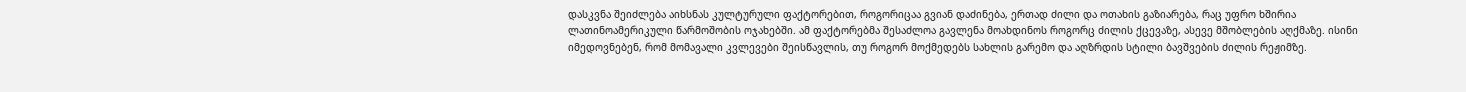დასკვნა შეიძლება აიხსნას კულტურული ფაქტორებით, როგორიცაა გვიან დაძინება, ერთად ძილი და ოთახის გაზიარება, რაც უფრო ხშირია ლათინოამერიკული წარმოშობის ოჯახებში. ამ ფაქტორებმა შესაძლოა გავლენა მოახდინოს როგორც ძილის ქცევაზე, ასევე მშობლების აღქმაზე. ისინი იმედოვნებენ, რომ მომავალი კვლევები შეისწავლის, თუ როგორ მოქმედებს სახლის გარემო და აღზრდის სტილი ბავშვების ძილის რეჟიმზე.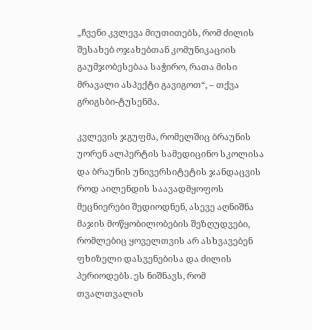„ჩვენი კვლევა მიუთითებს, რომ ძილის შესახებ ოჯახებთან კომუნიკაციის გაუმჯობესებაა საჭირო, რათა მისი მრავალი ასპექტი გავიგოთ“, – თქვა გრიგსბი-ტუსენმა.

კვლევის ჯგუფმა, რომელშიც ბრაუნის უორენ ალპერტის სამედიცინო სკოლისა და ბრაუნის უნივერსიტეტის ჯანდაცვის როდ აილენდის საავადმყოფოს მეცნიერები შედიოდნენ, ასევე აღნიშნა მაჯის მოწყობილობების შეზღუდვები, რომლებიც ყოველთვის არ ასხვავებენ ფხიზელი დასვენებისა და ძილის პერიოდებს. ეს ნიშნავს, რომ თვალთვალის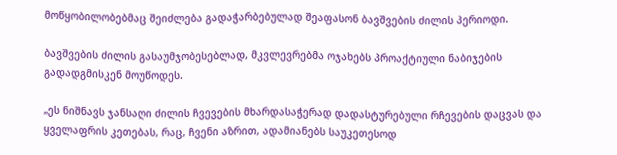მოწყობილობებმაც შეიძლება გადაჭარბებულად შეაფასონ ბავშვების ძილის პერიოდი.

ბავშვების ძილის გასაუმჯობესებლად, მკვლევრებმა ოჯახებს პროაქტიული ნაბიჯების გადადგმისკენ მოუწოდეს.

„ეს ნიშნავს ჯანსაღი ძილის ჩვევების მხარდასაჭერად დადასტურებული რჩევების დაცვას და ყველაფრის კეთებას, რაც, ჩვენი აზრით, ადამიანებს საუკეთესოდ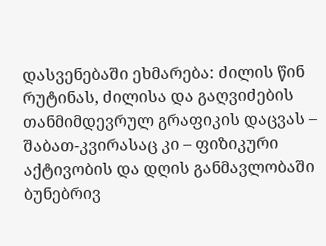დასვენებაში ეხმარება: ძილის წინ რუტინას, ძილისა და გაღვიძების თანმიმდევრულ გრაფიკის დაცვას – შაბათ-კვირასაც კი – ფიზიკური აქტივობის და დღის განმავლობაში ბუნებრივ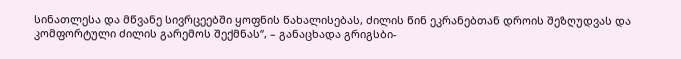სინათლესა და მწვანე სივრცეებში ყოფნის წახალისებას, ძილის წინ ეკრანებთან დროის შეზღუდვას და კომფორტული ძილის გარემოს შექმნას“, – განაცხადა გრიგსბი-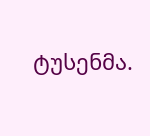ტუსენმა.